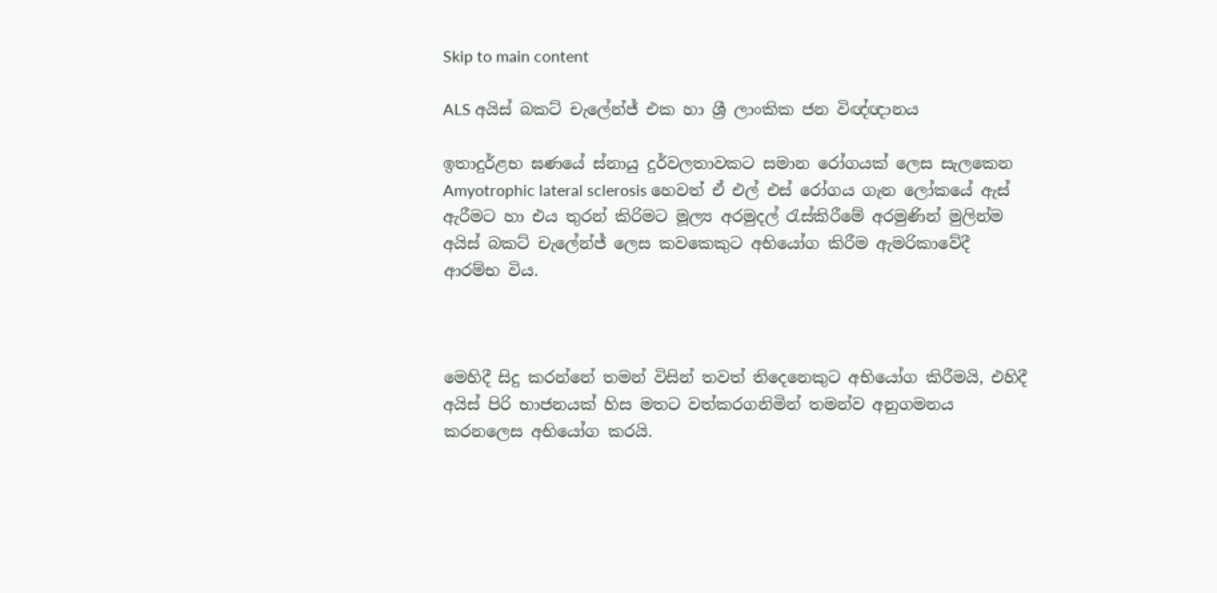Skip to main content

ALS අයිස් බකට් චැලේන්ජ් එක හා ශ්‍රී ලාංකික ජන විඥ්ඥානය

ඉතාදුර්ළභ ඝණයේ ස්නායු දුර්වලතාවකට සමාන රෝගයක් ලෙස සැලකෙන Amyotrophic lateral sclerosis හෙවත් ඒ එල් එස් රෝගය ගැන ලෝකයේ ඇස් ඇරීමට හා එය තුරන් කිරිමට මූල්‍ය අරමුදල් රැස්කිරීමේ අරමුණින් මුලින්ම අයිස් බකට් චැලේන්ජ් ලෙස කවකෙකුට අභියෝග කිරීම ඇමරිකාවේදී ආරම්භ විය.



මෙහිදී සිදු කරන්නේ තමන් විසින් තවත් තිදෙනෙකුට අභියෝග කිරීමයි, එහිදී අයිස් පිරි භාජනයක් හිස මතට වත්කරගනිමින් තමන්ව අනුගමනය කරනලෙස අභියෝග කරයි.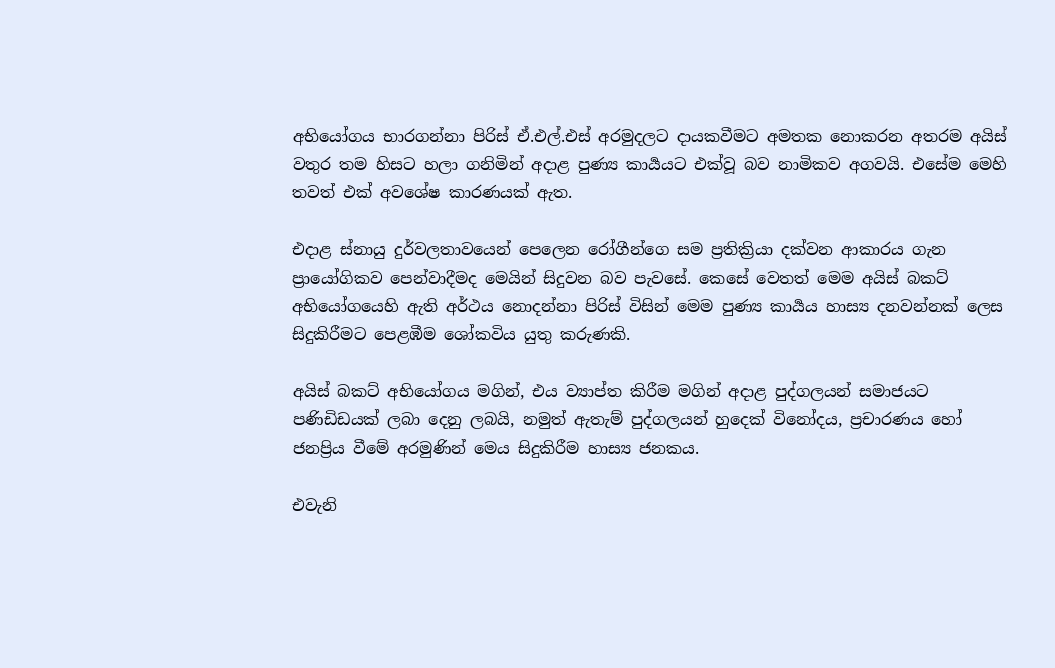අභියෝගය භාරගන්නා පිරිස් ඒ.එල්.එස් අරමුදලට දායකවීමට අමතක නොකරන අතරම අයිස් වතුර තම හිසට හලා ගනිමින් අදාළ පුණ්‍ය කාර්‍යයට එක්වූ බව නාමිකව අගවයි. එසේම මෙහි තවත් එක් අවශේෂ කාරණයක් ඇත.

එදාළ ස්නායු දුර්වලතාවයෙන් පෙලෙන රෝගීන්‍‍ගෙ සම ප්‍රතික්‍රියා දක්වන ආකාරය ගැන ප්‍රායෝගිකව පෙන්වාදීමද මෙයින් සිදුවන බව පැවසේ. කෙසේ වෙතත් මෙම අයිස් බකට් අභියෝගයෙහි ඇති අර්ථය නොදන්නා පිරිස් විසින් මෙම පුණ්‍ය කාර්‍යය හාස්‍ය දනවන්නක් ලෙස සිදුකිරීමට පෙළඹීම ශෝකවිය යුතු කරුණකි.

අයිස් බකට් අභියෝගය මගින්, එය ව්‍යාප්ත කිරීම මගින් අදාළ පුද්ගලයන් සමාජයට පණිඩිඩයක් ‍ලබා දෙනු ලබයි, නමුත් ඇතැම් පුද්ගලයන් හුදෙක් විනෝදය, ප්‍රචාරණය හෝ ජනප්‍රිය වීමේ අරමුණින් මෙය සිදුකිරීම හාස්‍ය ජනකය.

එවැනි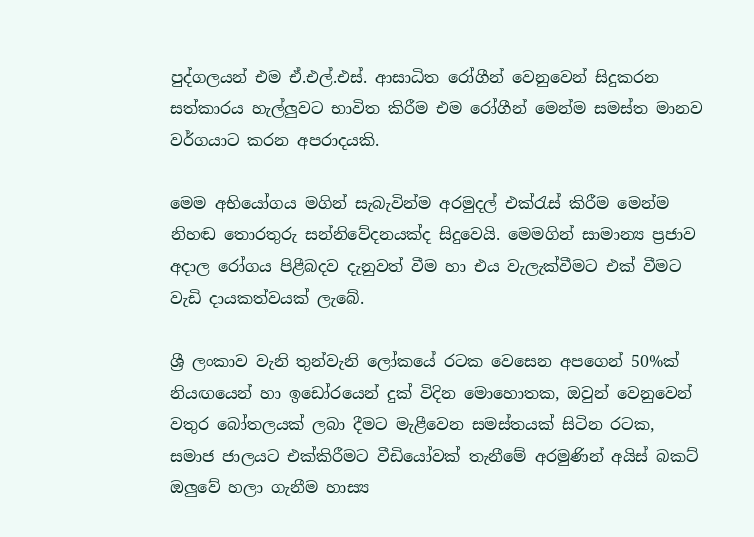පුද්ගලයන් එම ඒ.එල්.එස්. ආසාධිත රෝගීන් වෙනුවෙන් සිදුකරන සත්කාරය හැල්ලුවට භාවිත කිරීම එම රෝගීන් මෙන්ම සමස්ත මානව වර්ගයාට කරන අපරාදයකි.

මෙම අභි‍යෝගය මගින් සැබැවින්ම අරමුදල් එක්රැස් කිරීම මෙන්ම නිහඬ තොරතුරු සන්නිවේදනයක්ද සිදුවෙයි. මෙමගින් සාමාන්‍ය ප්‍රජාව අදාල රෝගය පිළීබදව දැනුවත් වීම හා එය වැලැක්වීමට එක් වීමට වැඩි දායකත්වයක් ලැබේ.

ශ්‍රී ලංකාව වැනි තුන්වැනි ලෝකයේ රටක වෙසෙන අපගෙන් 50%ක් නියඟයෙන් හා ඉඩෝරයෙන් දුක් විදින මොහොතක, ඔවුන් වෙනුවෙන් වතුර බෝතලයක් ලබා දීමට මැළීවෙන සමස්තයක් සිටින රටක, සමාජ ජාලයට එක්කිරීමට වීඩියෝවක් තැනීමේ අරමුණින් අයිස් බකට් ඔලුවේ හලා ගැනීම හාස්‍ය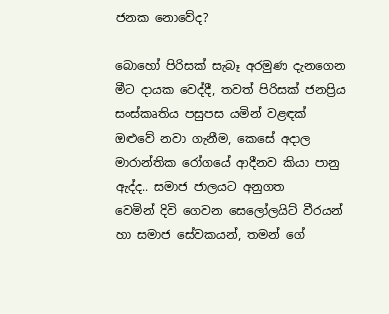ජනක ‍නොවේද?

බොහෝ පිරිසක් සැබෑ අරමුණ දැනගෙන මීට දායක වෙද්දී, තවත් පිරිසක් ජනප්‍රිය සංස්කෘතිය පසුපස යමින් වළඳක් ඔළුවේ නවා ගැනීම, කෙසේ අදාල මාරාන්තික රෝගයේ ආදීනව කියා පානු ඇද්ද.. සමාජ ජාලයට අනුගත වෙමින් ‍දිවි ගෙවන සෙලෝලයිට් වීරයන් හා සමාජ සේවකයන්, තමන් ගේ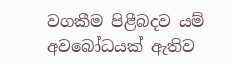වගකීම පිළීබදව යම් අවබෝධයක් ඇතිව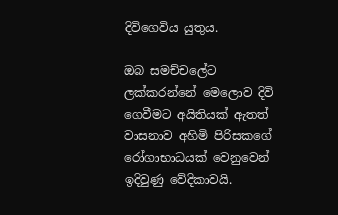දිවිගෙවිය යුතුය.

ඔබ සමච්චලේට ලක්කරන්නේ මෙල‍ොව දිවි ගෙවීමට අයිතියක් ඇතත් වාසනාව අහිමි පිරිසකගේ රෝගාභාධයක් වෙනුවෙන් ඉදිවුණු වේදිකාවයි.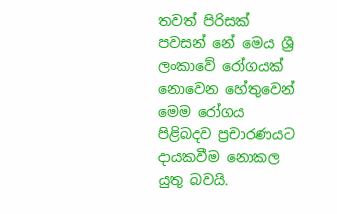තවත් පිරිසක් පවසන්‍ නේ මෙය ශ්‍රී ලංකාවේ රෝගයක් නොවෙන හේතුවෙන් මෙම රෝගය පිළිබදව ප්‍රචාරණයට දායකවීම නොකල යුතු බවයි.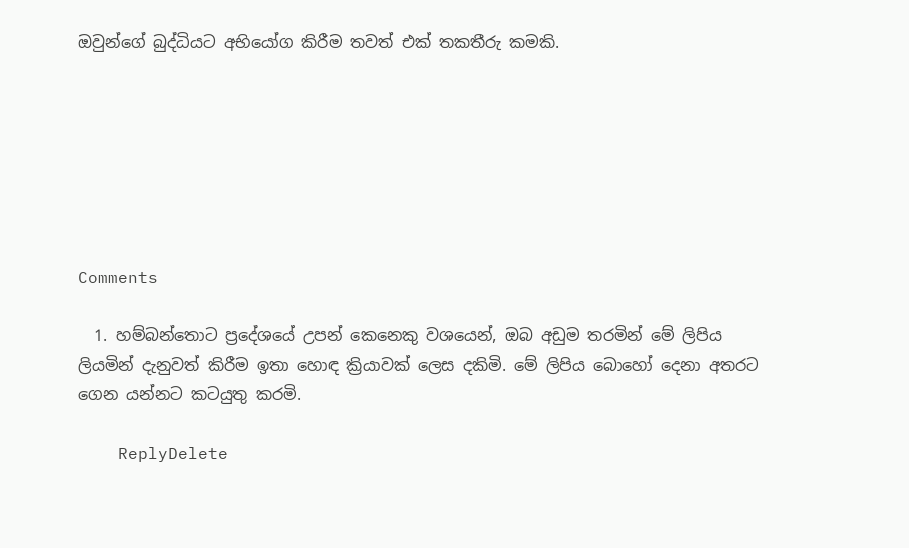ඔවුන්ගේ බුද්ධියට අභියෝග කිරීම තවත් එක් තකතීරු කමකි.







Comments

  1. හම්බන්තොට ප්‍රදේශයේ උපන් කෙනෙකු වශයෙන්, ඔබ අඩුම තරමින් මේ ලිපිය ලියමින් දැනුවත් කිරීම ඉතා හොඳ ක්‍රියාවක් ලෙස දකිමි. මේ ලිපිය බොහෝ දෙනා අතරට ගෙන යන්නට කටයුතු කරමි.

    ReplyDelete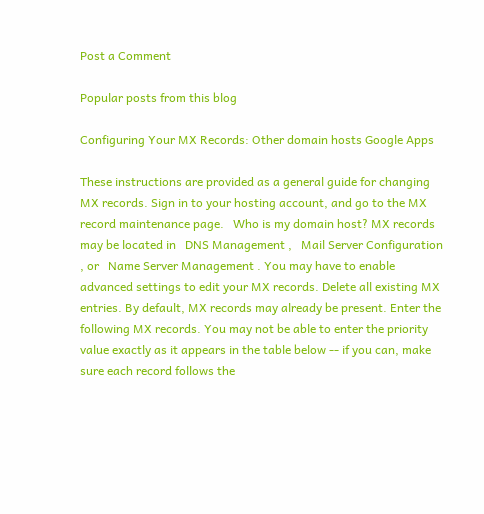Post a Comment

Popular posts from this blog

Configuring Your MX Records: Other domain hosts Google Apps

These instructions are provided as a general guide for changing MX records. Sign in to your hosting account, and go to the MX record maintenance page.   Who is my domain host? MX records may be located in   DNS Management ,   Mail Server Configuration , or   Name Server Management . You may have to enable advanced settings to edit your MX records. Delete all existing MX entries. By default, MX records may already be present. Enter the following MX records. You may not be able to enter the priority value exactly as it appears in the table below -- if you can, make sure each record follows the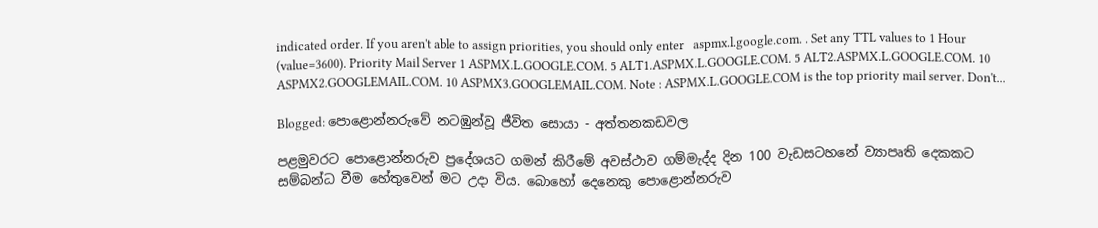indicated order. If you aren't able to assign priorities, you should only enter   aspmx.l.google.com. . Set any TTL values to 1 Hour (value=3600). Priority Mail Server 1 ASPMX.L.GOOGLE.COM. 5 ALT1.ASPMX.L.GOOGLE.COM. 5 ALT2.ASPMX.L.GOOGLE.COM. 10 ASPMX2.GOOGLEMAIL.COM. 10 ASPMX3.GOOGLEMAIL.COM. Note : ASPMX.L.GOOGLE.COM is the top priority mail server. Don't...

Blogged: පොළොන්නරුවේ නටඹුන්වූ ජීවිත සොයා - අත්තනකඩවල

පළමුවරට පොළොන්නරුව ප්‍රදේශයට ගමන් කිරීමේ අවස්ථාව ගම්මැද්ද දින 100 වැඩසටහනේ ව්‍යාපෘති දෙකකට සම්බන්ධ වීම හේතුවෙන් මට උදා විය. බොහෝ දෙනෙකු පොළොන්නරුව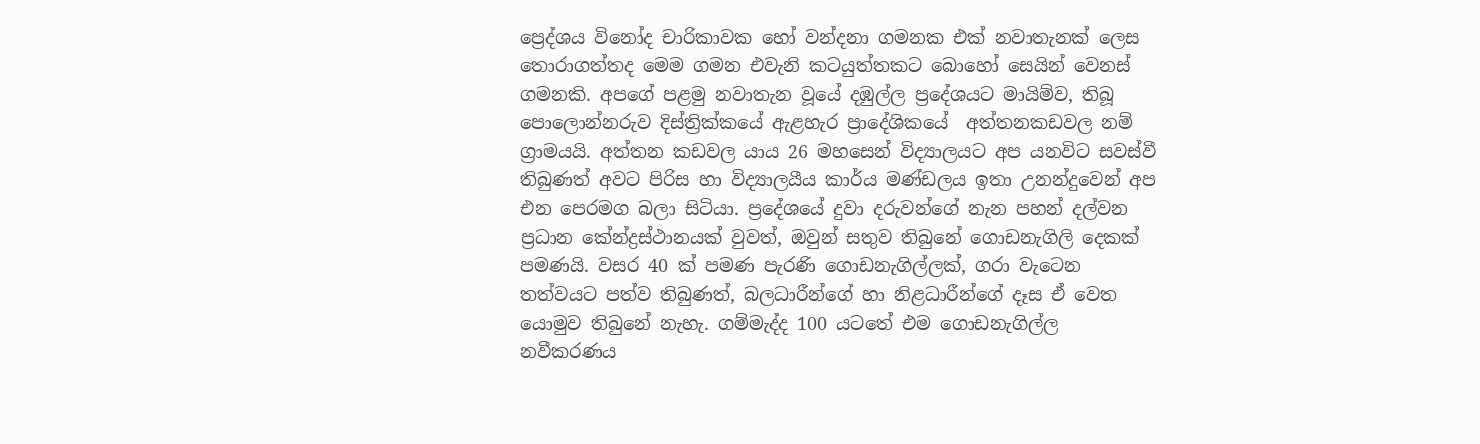ප්‍රෙද්ශය විනෝද චාරිකාවක හෝ වන්දනා ගමනක එක් නවාතැනක් ලෙස තොරාගත්තද මෙම ගමන එවැනි කටයුත්තකට බොහෝ සෙයින් වෙනස් ගමනකි. අපගේ පළමු නවාතැන වූයේ දඹුල්ල ප්‍රදේශයට මායිම්ව, තිබූ පොලොන්නරුව දිස්ත්‍රික්කයේ ඇළහැර ප්‍රාදේශිකයේ  අත්තනකඩවල නම් ග්‍රාමයයි. අත්තන කඩවල යාය 26 මහසෙන් විද්‍යාලයට අප යනවිට සවස්වී තිබුණත් අවට පිරිස හා විද්‍යාලයීය කාර්ය මණ්ඩලය ඉතා උනන්දුවෙන් අප එන පෙරමග බලා සිටියා. ප්‍රදේශයේ දුවා දරුවන්ගේ නැන පහන් දල්වන ප්‍රධාන කේන්ද්‍රස්ථානයක් වුවත්, ඔවුන් සතුව තිබුනේ ගොඩනැගිලි දෙකක් පමණයි. වසර 40 ක් පමණ පැරණි ගොඩනැගිල්ලක්, ගරා වැටෙන තත්වයට පත්ව තිබුණත්, බලධාරීන්ගේ හා නිළධාරීන්ගේ දෑස ඒ වෙත යොමුව තිබුනේ නැහැ. ගම්මැද්ද 100 යටතේ එම ගොඩනැගිල්ල නවීකරණය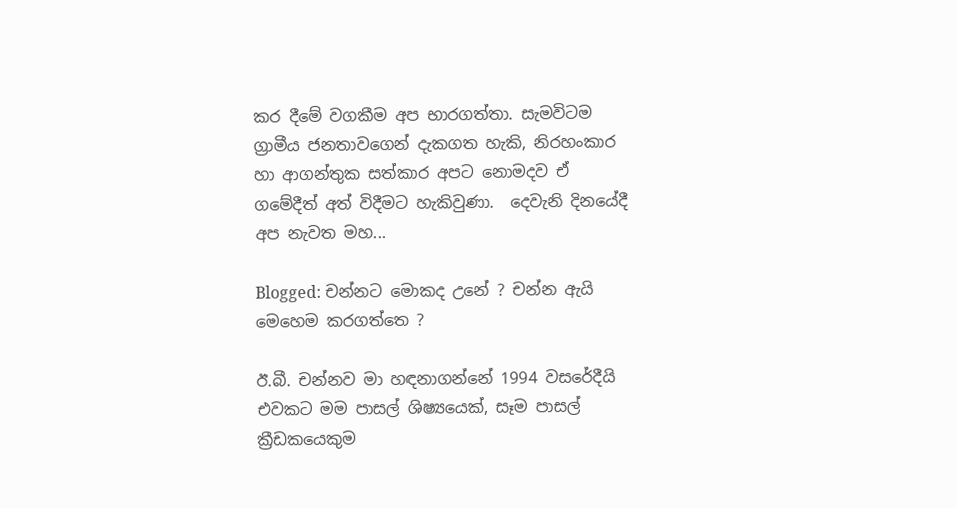කර දීමේ වගකීම අප භාරගත්තා. සැමවිටම ග්‍රාමීය ජනතාවගෙන් දැකගත හැකි, නිරහංකාර හා ආගන්තුක සත්කාර අපට නොමදව ඒ ගමේදීත් අත් විදීමට හැකිවුණා.  දෙවැනි දිනයේදී අප නැවත මහ...

Blogged: චන්නට මොකද උනේ ? චන්න ඇයි මෙහෙම කරගත්තෙ ?

ඊ.බී. චන්නව මා හඳනාගන්නේ 1994 වසරේදීයි එවකට මම පාසල් ශිෂ්‍යයෙක්, සෑම පාසල් ක්‍රීඩකයෙකුම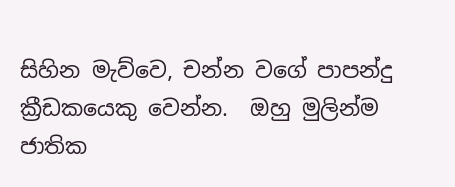සිහින මැව්වෙ, චන්න වගේ පාපන්දු ක්‍රීඩකයෙකු වෙන්න.  ඔහු මුලින්ම ජාතික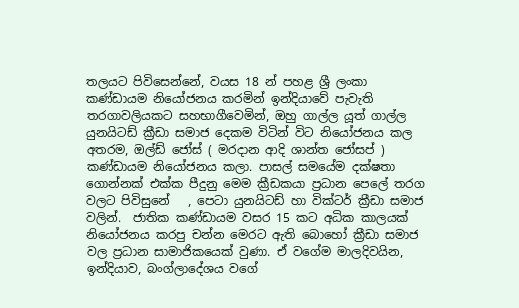තලයට පිවිසෙන්නේ, වයස 18 න් පහළ ශ්‍රී ලංකා කණ්ඩායම නියෝජනය කරමින් ඉන්දියාවේ පැවැති තරගාවලියකට සහභාගීවෙමින්, ඔහු ගාල්ල යූත් ගාල්ල යුනයිටඩ් ක්‍රීඩා සමාජ දෙකම විටින් විට නියෝජනය කල අතරම, ඔල්ඩ් ජෝස් ( මරදාන ආදි ශාන්ත ජෝසප් ) කණ්ඩායම නියෝජනය කලා. පාසල් සමයේම දක්ෂතා ගොන්නක් එක්ක පීදුනු මෙම ක්‍රීඩකයා ප්‍රධාන පෙලේ තරග වලට පිවිසුනේ   , පෙටා යුනයිටඩ් හා වික්ටර් ක්‍රීඩා සමාජ වලින්.  ජාතික කණ්ඩායම වසර 15 කට අධික කාලයක් නියෝජනය කරපු චන්න මෙරට ඇති බොහෝ ක්‍රීඩා සමාජ වල ප්‍රධාන සාමාජිකයෙක් වුණා. ඒ වගේම මාලදිවයින, ඉන්දියාව, බංග්ලාදේශය වගේ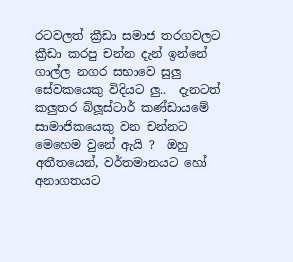රටවලත් ක්‍රීඩා සමාජ තරගවලට ක්‍රීඩා කරපු චන්න දැන් ඉන්නේ ගාල්ල නගර සභාවෙ සුලු සේවකයෙකු විදියට ලු..  දැනටත් කලුතර බ්ලූස්ටාර් කණ්ඩායමේ සාමාජිකයෙකු වන චන්නට මෙහෙම වුනේ ඇයි ?  ඔහු  අතීතයෙන්, වර්තමානයට හෝ අනාගතයට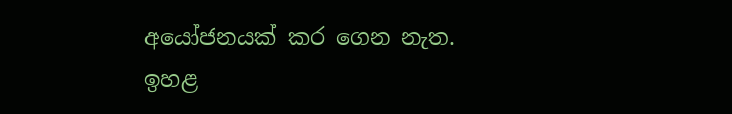අයෝජනයක් කර ගෙන නැත. ඉහළ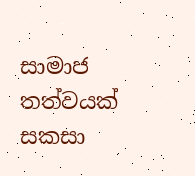සාමාජ තත්වයක් සකසා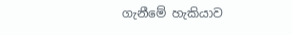ගැනීමේ හැකියාව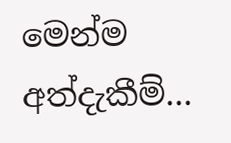මෙන්ම අත්දැකීම්...